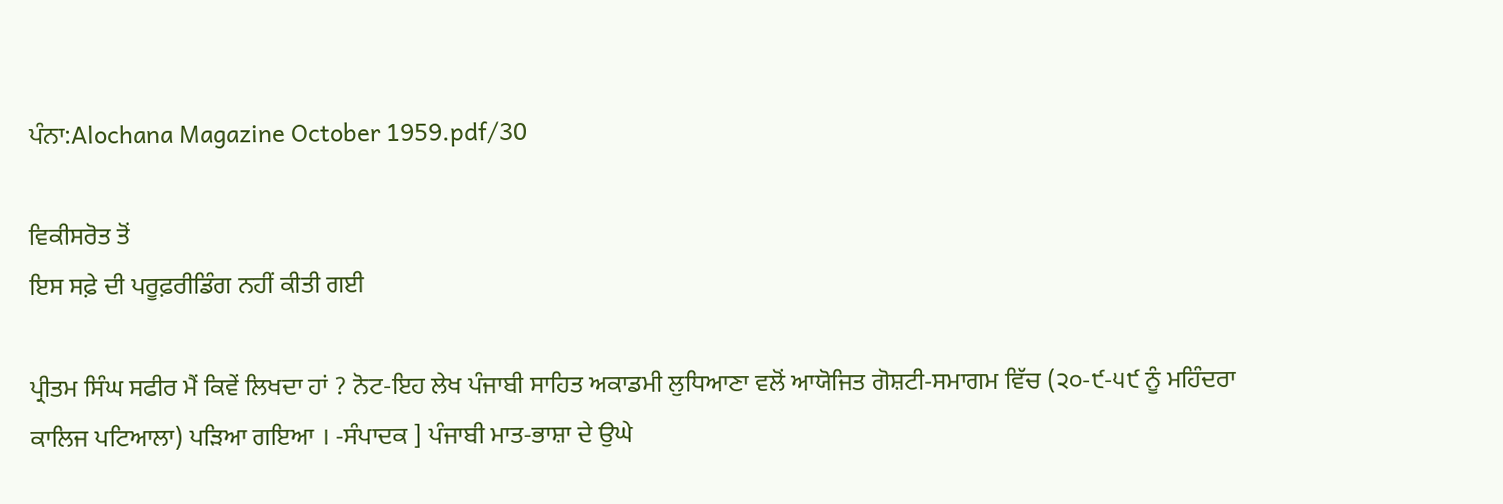ਪੰਨਾ:Alochana Magazine October 1959.pdf/30

ਵਿਕੀਸਰੋਤ ਤੋਂ
ਇਸ ਸਫ਼ੇ ਦੀ ਪਰੂਫ਼ਰੀਡਿੰਗ ਨਹੀਂ ਕੀਤੀ ਗਈ

ਪ੍ਰੀਤਮ ਸਿੰਘ ਸਫੀਰ ਮੈਂ ਕਿਵੇਂ ਲਿਖਦਾ ਹਾਂ ? ਨੋਟ-ਇਹ ਲੇਖ ਪੰਜਾਬੀ ਸਾਹਿਤ ਅਕਾਡਮੀ ਲੁਧਿਆਣਾ ਵਲੋਂ ਆਯੋਜਿਤ ਗੋਸ਼ਟੀ-ਸਮਾਗਮ ਵਿੱਚ (੨੦-੯-੫੯ ਨੂੰ ਮਹਿੰਦਰਾ ਕਾਲਿਜ ਪਟਿਆਲਾ) ਪੜਿਆ ਗਇਆ । -ਸੰਪਾਦਕ ] ਪੰਜਾਬੀ ਮਾਤ-ਭਾਸ਼ਾ ਦੇ ਉਘੇ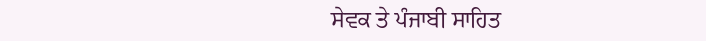ਸੇਵਕ ਤੇ ਪੰਜਾਬੀ ਸਾਹਿਤ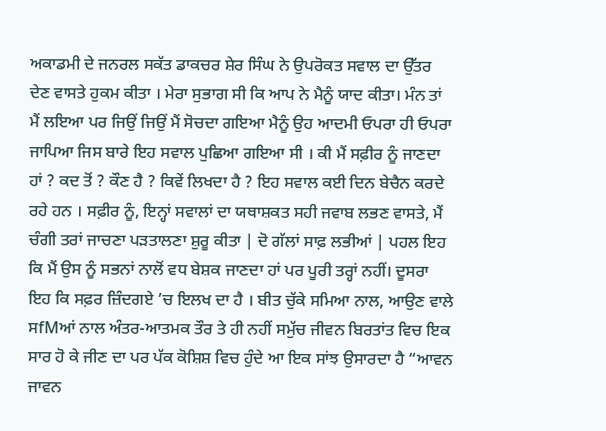ਅਕਾਡਮੀ ਦੇ ਜਨਰਲ ਸਕੱਤ ਡਾਕਚਰ ਸ਼ੇਰ ਸਿੰਘ ਨੇ ਉਪਰੋਕਤ ਸਵਾਲ ਦਾ ਉੱਤਰ ਦੇਣ ਵਾਸਤੇ ਹੁਕਮ ਕੀਤਾ । ਮੇਰਾ ਸੁਭਾਗ ਸੀ ਕਿ ਆਪ ਨੇ ਮੈਨੂੰ ਯਾਦ ਕੀਤਾ। ਮੰਨ ਤਾਂ ਮੈਂ ਲਇਆ ਪਰ ਜਿਉਂ ਜਿਉਂ ਮੈਂ ਸੋਚਦਾ ਗਇਆ ਮੈਨੂੰ ਉਹ ਆਦਮੀ ਓਪਰਾ ਹੀ ਓਪਰਾ ਜਾਪਿਆ ਜਿਸ ਬਾਰੇ ਇਹ ਸਵਾਲ ਪੁਛਿਆ ਗਇਆ ਸੀ । ਕੀ ਮੈਂ ਸਫ਼ੀਰ ਨੂੰ ਜਾਣਦਾ ਹਾਂ ? ਕਦ ਤੋਂ ? ਕੌਣ ਹੈ ? ਕਿਵੇਂ ਲਿਖਦਾ ਹੈ ? ਇਹ ਸਵਾਲ ਕਈ ਦਿਨ ਬੇਚੈਨ ਕਰਦੇ ਰਹੇ ਹਨ । ਸਫ਼ੀਰ ਨੂੰ, ਇਨ੍ਹਾਂ ਸਵਾਲਾਂ ਦਾ ਯਥਾਸ਼ਕਤ ਸਹੀ ਜਵਾਬ ਲਭਣ ਵਾਸਤੇ, ਮੈਂ ਚੰਗੀ ਤਰਾਂ ਜਾਚਣਾ ਪੜਤਾਲਣਾ ਸ਼ੁਰੂ ਕੀਤਾ | ਦੋ ਗੱਲਾਂ ਸਾਫ਼ ਲਭੀਆਂ | ਪਹਲ ਇਹ ਕਿ ਮੈਂ ਉਸ ਨੂੰ ਸਭਨਾਂ ਨਾਲੋਂ ਵਧ ਬੇਸ਼ਕ ਜਾਣਦਾ ਹਾਂ ਪਰ ਪੂਰੀ ਤਰ੍ਹਾਂ ਨਹੀਂ। ਦੂਸਰਾ ਇਹ ਕਿ ਸਫ਼ਰ ਜ਼ਿੰਦਗਏ ’ਚ ਇਲਖ ਦਾ ਹੈ । ਬੀਤ ਚੁੱਕੇ ਸਮਿਆ ਨਾਲ, ਆਉਣ ਵਾਲੇ ਸfMਆਂ ਨਾਲ ਅੰਤਰ-ਆਤਮਕ ਤੌਰ ਤੇ ਹੀ ਨਹੀਂ ਸਮੁੱਚ ਜੀਵਨ ਬਿਰਤਾਂਤ ਵਿਚ ਇਕ ਸਾਰ ਹੋ ਕੇ ਜੀਣ ਦਾ ਪਰ ਪੱਕ ਕੋਸ਼ਿਸ਼ ਵਿਚ ਹੁੰਦੇ ਆ ਇਕ ਸਾਂਝ ਉਸਾਰਦਾ ਹੈ “ਆਵਨ ਜਾਵਨ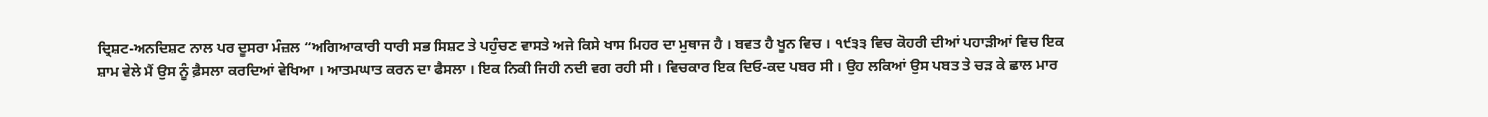ਦ੍ਰਿਸ਼ਟ-ਅਨਦਿਸ਼ਟ ਨਾਲ ਪਰ ਦੂਸਰਾ ਮੰਜ਼ਲ “ਅਗਿਆਕਾਰੀ ਧਾਰੀ ਸਭ ਸਿਸ਼ਟ ਤੇ ਪਹੁੰਚਣ ਵਾਸਤੇ ਅਜੇ ਕਿਸੇ ਖਾਸ ਮਿਹਰ ਦਾ ਮੁਥਾਜ ਹੈ । ਬਵਤ ਹੈ ਖੂਨ ਵਿਚ । ੧੯੩੩ ਵਿਚ ਕੋਹਰੀ ਦੀਆਂ ਪਹਾੜੀਆਂ ਵਿਚ ਇਕ ਸ਼ਾਮ ਵੇਲੇ ਮੈਂ ਉਸ ਨੂੰ ਫ਼ੈਸਲਾ ਕਰਦਿਆਂ ਵੇਖਿਆ । ਆਤਮਘਾਤ ਕਰਨ ਦਾ ਫੈਸਲਾ । ਇਕ ਨਿਕੀ ਜਿਹੀ ਨਦੀ ਵਗ ਰਹੀ ਸੀ । ਵਿਚਕਾਰ ਇਕ ਦਿਓ-ਕਦ ਪਬਰ ਸੀ । ਉਹ ਲਕਿਆਂ ਉਸ ਪਬਤ ਤੇ ਚੜ ਕੇ ਛਾਲ ਮਾਰ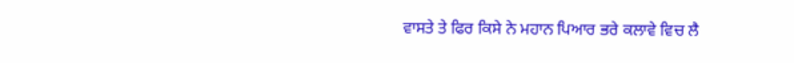ਵਾਸਤੇ ਤੇ ਫਿਰ ਕਿਸੇ ਨੇ ਮਹਾਨ ਪਿਆਰ ਭਰੇ ਕਲਾਵੇ ਵਿਚ ਲੈ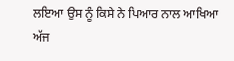ਲਇਆ ਉਸ ਨੂੰ ਕਿਸੇ ਨੇ ਪਿਆਰ ਨਾਲ ਆਖਿਆ ਅੱਜ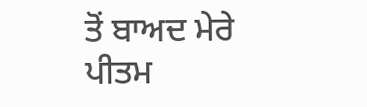ਤੋਂ ਬਾਅਦ ਮੇਰੇ ਪੀਤਮ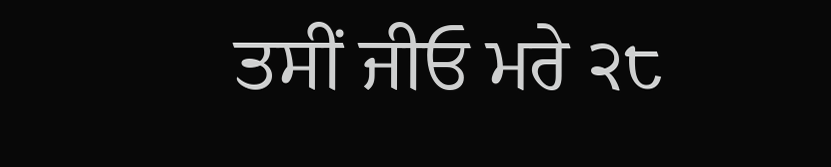ਤਸੀਂ ਜੀਓ ਮਰੇ ੨੮